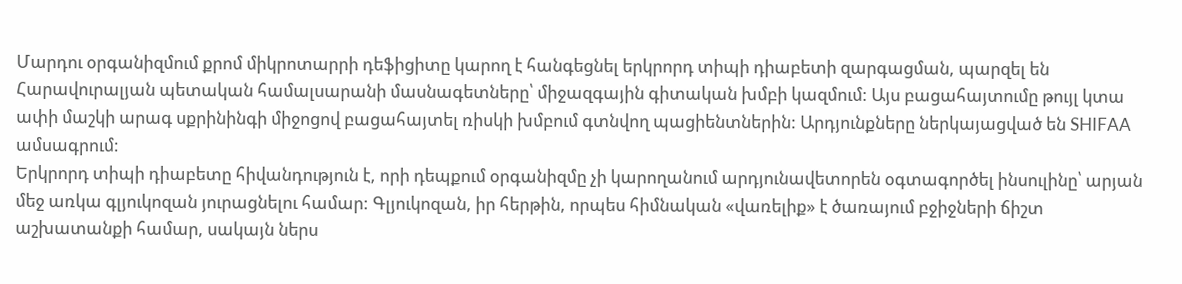Մարդու օրգանիզմում քրոմ միկրոտարրի դեֆիցիտը կարող է հանգեցնել երկրորդ տիպի դիաբետի զարգացման, պարզել են Հարավուրալյան պետական համալսարանի մասնագետները՝ միջազգային գիտական խմբի կազմում: Այս բացահայտումը թույլ կտա ափի մաշկի արագ սքրինինգի միջոցով բացահայտել ռիսկի խմբում գտնվող պացիենտներին: Արդյունքները ներկայացված են SHIFAA ամսագրում:
Երկրորդ տիպի դիաբետը հիվանդություն է, որի դեպքում օրգանիզմը չի կարողանում արդյունավետորեն օգտագործել ինսուլինը՝ արյան մեջ առկա գլյուկոզան յուրացնելու համար: Գլյուկոզան, իր հերթին, որպես հիմնական «վառելիք» է ծառայում բջիջների ճիշտ աշխատանքի համար, սակայն ներս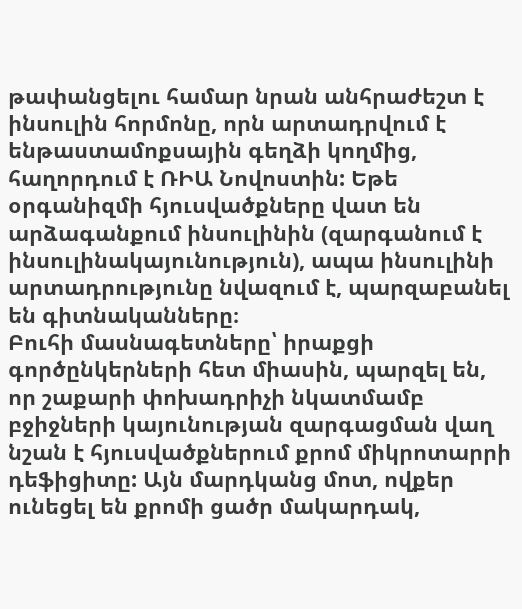թափանցելու համար նրան անհրաժեշտ է ինսուլին հորմոնը, որն արտադրվում է ենթաստամոքսային գեղձի կողմից, հաղորդում է ՌԻԱ Նովոստին: Եթե օրգանիզմի հյուսվածքները վատ են արձագանքում ինսուլինին (զարգանում է ինսուլինակայունություն), ապա ինսուլինի արտադրությունը նվազում է, պարզաբանել են գիտնականները։
Բուհի մասնագետները՝ իրաքցի գործընկերների հետ միասին, պարզել են, որ շաքարի փոխադրիչի նկատմամբ բջիջների կայունության զարգացման վաղ նշան է հյուսվածքներում քրոմ միկրոտարրի դեֆիցիտը: Այն մարդկանց մոտ, ովքեր ունեցել են քրոմի ցածր մակարդակ,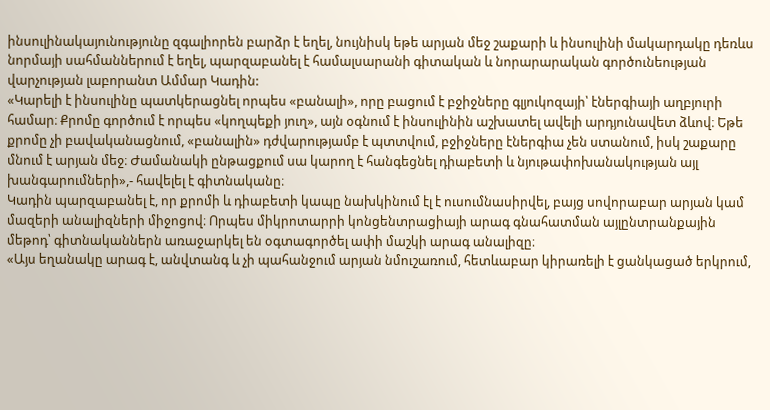ինսուլինակայունությունը զգալիորեն բարձր է եղել, նույնիսկ եթե արյան մեջ շաքարի և ինսուլինի մակարդակը դեռևս նորմայի սահմաններում է եղել, պարզաբանել է համալսարանի գիտական և նորարարական գործունեության վարչության լաբորանտ Ամմար Կադին:
«Կարելի է ինսուլինը պատկերացնել որպես «բանալի», որը բացում է բջիջները գլյուկոզայի՝ էներգիայի աղբյուրի համար։ Քրոմը գործում է որպես «կողպեքի յուղ», այն օգնում է ինսուլինին աշխատել ավելի արդյունավետ ձևով։ Եթե քրոմը չի բավականացնում, «բանալին» դժվարությամբ է պտտվում, բջիջները էներգիա չեն ստանում, իսկ շաքարը մնում է արյան մեջ։ Ժամանակի ընթացքում սա կարող է հանգեցնել դիաբետի և նյութափոխանակության այլ խանգարումների»,- հավելել է գիտնականը։
Կադին պարզաբանել է, որ քրոմի և դիաբետի կապը նախկինում էլ է ուսումնասիրվել, բայց սովորաբար արյան կամ մազերի անալիզների միջոցով։ Որպես միկրոտարրի կոնցենտրացիայի արագ գնահատման այլընտրանքային մեթոդ՝ գիտնականներն առաջարկել են օգտագործել ափի մաշկի արագ անալիզը։
«Այս եղանակը արագ է, անվտանգ և չի պահանջում արյան նմուշառում, հետևաբար կիրառելի է ցանկացած երկրում,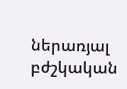ներառյալ բժշկական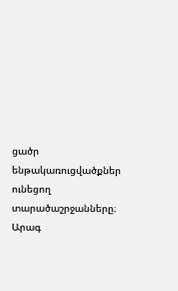ցածր ենթակառուցվածքներ ունեցող տարածաշրջանները։ Արագ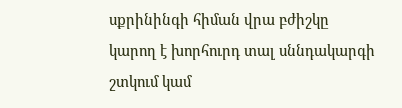սքրինինգի հիման վրա բժիշկը կարող է խորհուրդ տալ սննդակարգի շտկում կամ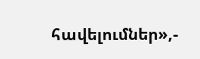հավելումներ»,-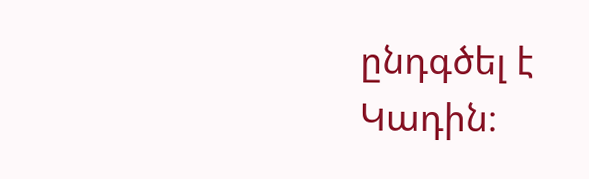ընդգծել է Կադին։